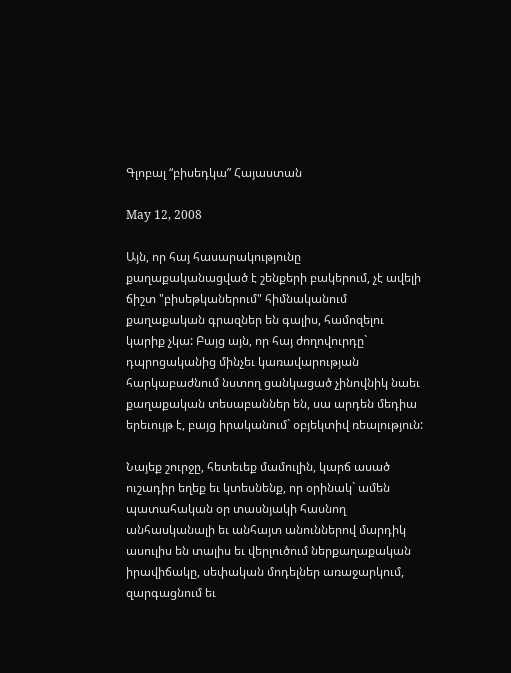Գլոբալ “բիսեդկա” Հայաստան

May 12, 2008

Այն, որ հայ հասարակությունը քաղաքականացված է շենքերի բակերում, չէ ավելի ճիշտ "բիսեթկաներում" հիմնականում քաղաքական գրազներ են գալիս, համոզելու կարիք չկա: Բայց այն, որ հայ ժողովուրդը` դպրոցականից մինչեւ կառավարության հարկաբաժնում նստող ցանկացած չինովնիկ նաեւ քաղաքական տեսաբաններ են, սա արդեն մեդիա երեւույթ է, բայց իրականում` օբյեկտիվ ռեալություն:

Նայեք շուրջը, հետեւեք մամուլին, կարճ ասած ուշադիր եղեք եւ կտեսնենք, որ օրինակ` ամեն պատահական օր տասնյակի հասնող անհասկանալի եւ անհայտ անուններով մարդիկ ասուլիս են տալիս եւ վերլուծում ներքաղաքական իրավիճակը, սեփական մոդելներ առաջարկում, զարգացնում եւ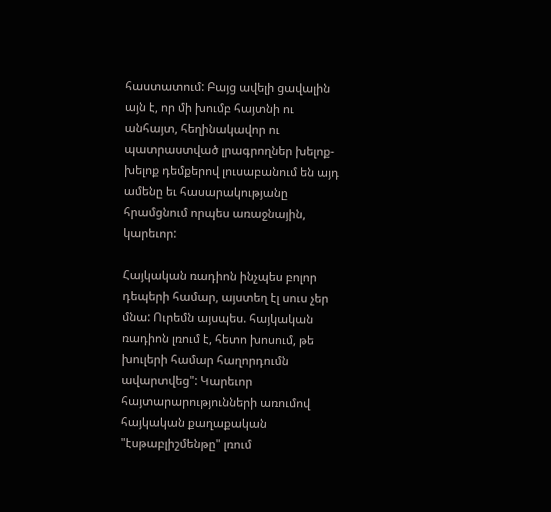հաստատում: Բայց ավելի ցավալին այն է, որ մի խումբ հայտնի ու անհայտ, հեղինակավոր ու պատրաստված լրագրողներ խելոք-խելոք դեմքերով լուսաբանում են այդ ամենը եւ հասարակությանը հրամցնում որպես առաջնային, կարեւոր:

Հայկական ռադիոն ինչպես բոլոր դեպերի համար, այստեղ էլ սուս չեր մնա: Ուրեմն այսպես. հայկական ռադիոն լռում է, հետո խոսում, թե խուլերի համար հաղորդումն ավարտվեց": Կարեւոր հայտարարությունների առումով հայկական քաղաքական "էսթաբլիշմենթը" լռում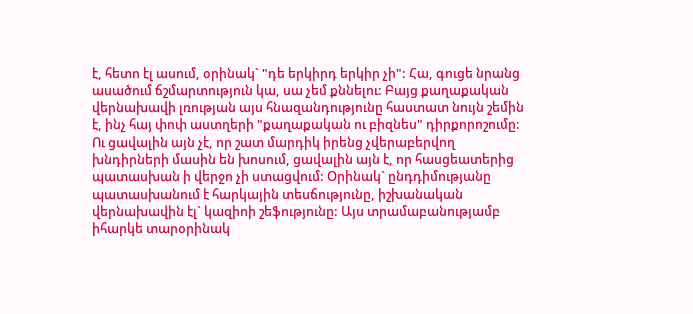է, հետո էլ ասում, օրինակ` "դե երկիրդ երկիր չի": Հա, գուցե նրանց ասածում ճշմարտություն կա, սա չեմ քննելու: Բայց քաղաքական վերնախավի լռության այս հնազանդությունը հաստատ նույն շեմին է, ինչ հայ փոփ աստղերի "քաղաքական ու բիզնես" դիրքորոշումը: Ու ցավալին այն չէ, որ շատ մարդիկ իրենց չվերաբերվող խնդիրների մասին են խոսում, ցավալին այն է, որ հասցեատերից պատասխան ի վերջո չի ստացվում: Օրինակ` ընդդիմությանը պատասխանում է հարկային տեսճությունը, իշխանական վերնախավին էլ` կազիոի շեֆությունը: Այս տրամաբանությամբ իհարկե տարօրինակ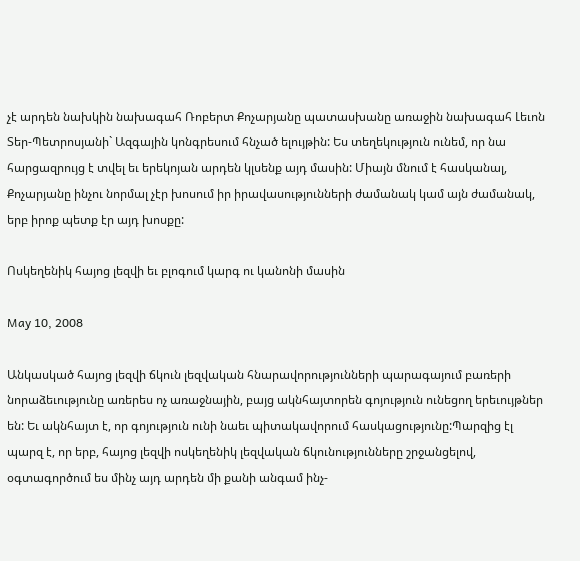չէ արդեն նախկին նախագահ Ռոբերտ Քոչարյանը պատասխանը առաջին նախագահ Լեւոն Տեր-Պետրոսյանի` Ազգային կոնգրեսում հնչած ելույթին: Ես տեղեկություն ունեմ, որ նա հարցազրույց է տվել եւ երեկոյան արդեն կլսենք այդ մասին: Միայն մնում է հասկանալ, Քոչարյանը ինչու նորմալ չէր խոսում իր իրավասությունների ժամանակ կամ այն ժամանակ, երբ իրոք պետք էր այդ խոսքը:

Ոսկեղենիկ հայոց լեզվի եւ բլոգում կարգ ու կանոնի մասին

May 10, 2008

Անկասկած հայոց լեզվի ճկուն լեզվական հնարավորությունների պարագայում բառերի նորաձեւությունը առերես ոչ առաջնային, բայց ակնհայտորեն գոյություն ունեցող երեւույթներ են: Եւ ակնհայտ է, որ գոյություն ունի նաեւ պիտակավորում հասկացությունը:Պարզից էլ պարզ է, որ երբ, հայոց լեզվի ոսկեղենիկ լեզվական ճկունությունները շրջանցելով, օգտագործում ես մինչ այդ արդեն մի քանի անգամ ինչ-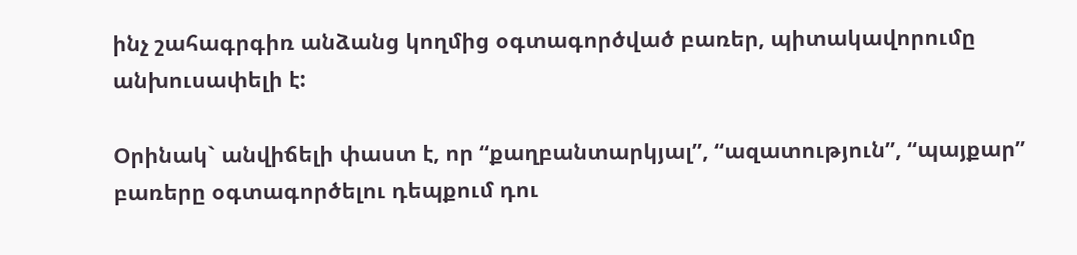ինչ շահագրգիռ անձանց կողմից օգտագործված բառեր, պիտակավորումը անխուսափելի է:

Օրինակ` անվիճելի փաստ է, որ “քաղբանտարկյալ”, “ազատություն”, “պայքար” բառերը օգտագործելու դեպքում դու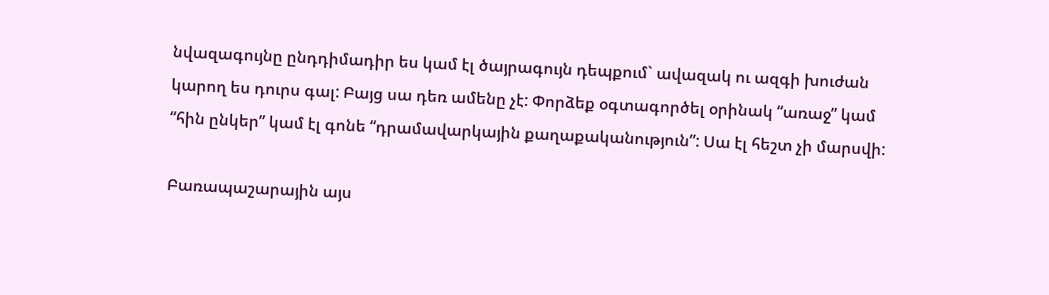նվազագույնը ընդդիմադիր ես կամ էլ ծայրագույն դեպքում` ավազակ ու ազգի խուժան կարող ես դուրս գալ: Բայց սա դեռ ամենը չէ: Փորձեք օգտագործել օրինակ “առաջ” կամ “հին ընկեր” կամ էլ գոնե “դրամավարկային քաղաքականություն”: Սա էլ հեշտ չի մարսվի:

Բառապաշարային այս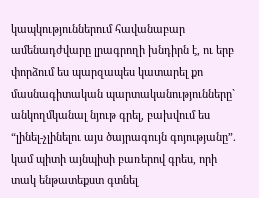կապկություններում հավանաբար ամենադժվարը լրագրողի խնդիրն է, ու երբ փորձում ես պարզապես կատարել քո մասնագիտական պարտականությունները` անկողմկանալ նյութ գրել, բախվում ես “լինել-չլինելու այս ծայրագույն գոյությանը”. կամ պիտի այնպիսի բառերով գրես, որի տակ ենթատեքստ գտնել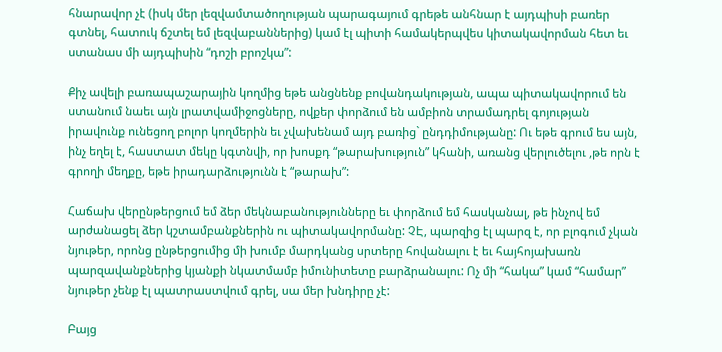հնարավոր չէ (իսկ մեր լեզվամտածողության պարագայում գրեթե անհնար է այդպիսի բառեր գտնել, հատուկ ճշտել եմ լեզվաբաններից) կամ էլ պիտի համակերպվես կիտակավորման հետ եւ ստանաս մի այդպիսին “դոշի բրոշկա”:

Քիչ ավելի բառապաշարային կողմից եթե անցնենք բովանդակության, ապա պիտակավորում են ստանում նաեւ այն լրատվամիջոցները, ովքեր փորձում են ամբիոն տրամադրել գոյության իրավունք ունեցող բոլոր կողմերին եւ չվախենամ այդ բառից` ընդդիմությանը: Ու եթե գրում ես այն, ինչ եղել է, հաստատ մեկը կգտնվի, որ խոսքդ “թարախություն” կհանի, առանց վերլուծելու ,թե որն է գրողի մեղքը, եթե իրադարձությունն է “թարախ”:

Հաճախ վերընթերցում եմ ձեր մեկնաբանությունները եւ փորձում եմ հասկանալ, թե ինչով եմ արժանացել ձեր կշտամբանքներին ու պիտակավորմանը: ՉԷ, պարզից էլ պարզ է, որ բլոգում չկան նյութեր, որոնց ընթերցումից մի խումբ մարդկանց սրտերը հովանալու է եւ հայհոյախառն պարզավանքներից կյանքի նկատմամբ իմունիտետը բարձրանալու: Ոչ մի “հակա” կամ “համար” նյութեր չենք էլ պատրաստվում գրել, սա մեր խնդիրը չէ:

Բայց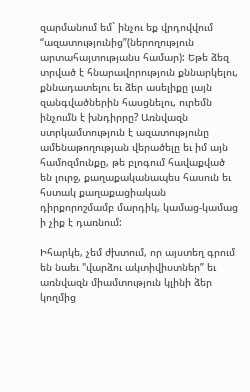զարմանում եմ` ինչու եք վրդովվում “ազատությունից”(ներողություն արտահայտությանս համար): Եթե ձեզ տրված է հնարավորություն քննարկելու, քննադատելու եւ ձեր ասելիքը լայն զանգվածներին հասցնելու, ուրեմն ինչումն է խնդիրրը? Առնվազն ստրկամտություն է ազատությունը ամենաթողության վերածելը եւ իմ այն համոզմունքը, թե բլոգում հավաքված են լուրջ, քաղաքականապես հասուն եւ հստակ քաղաքացիական դիրքորոշմամբ մարդիկ, կամաց-կամաց ի չիք է դառնում:

Իհարկե, չեմ ժխտում, որ այստեղ գրում են նաեւ "վարձու ակտիվիստներ” եւ առնվազն միամտություն կլինի ձեր կողմից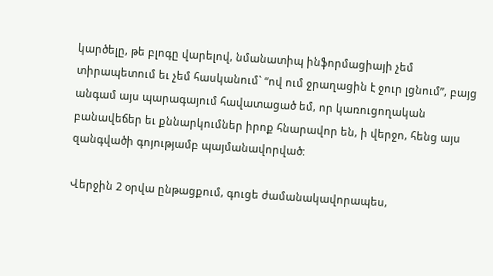կարծելը, թե բլոգը վարելով, նմանատիպ ինֆորմացիայի չեմ տիրապետում եւ չեմ հասկանում` “ով ում ջրաղացին է ջուր լցնում”, բայց անգամ այս պարագայում հավատացած եմ, որ կառուցողական բանավեճեր եւ քննարկումներ իրոք հնարավոր են, ի վերջո, հենց այս զանգվածի գոյությամբ պայմանավորված:

Վերջին 2 օրվա ընթացքում, գուցե ժամանակավորապես,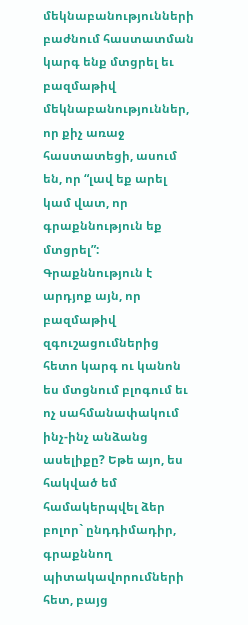մեկնաբանությունների բաժնում հաստատման կարգ ենք մտցրել եւ բազմաթիվ մեկնաբանություններ, որ քիչ առաջ հաստատեցի, ասում են, որ “լավ եք արել կամ վատ, որ գրաքննություն եք մտցրել”: Գրաքննություն է արդյոք այն, որ բազմաթիվ զգուշացումներից հետո կարգ ու կանոն ես մտցնում բլոգում եւ ոչ սահմանափակում ինչ-ինչ անձանց ասելիքը? Եթե այո, ես հակված եմ համակերպվել ձեր բոլոր` ընդդիմադիր, գրաքննող պիտակավորումների հետ, բայց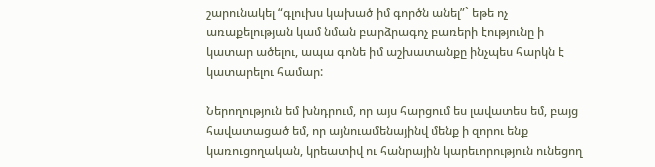շարունակել “գլուխս կախած իմ գործն անել”` եթե ոչ առաքելության կամ նման բարձրագոչ բառերի էությունը ի կատար ածելու, ապա գոնե իմ աշխատանքը ինչպես հարկն է կատարելու համար:

Ներողություն եմ խնդրում, որ այս հարցում ես լավատես եմ, բայց հավատացած եմ, որ այնուամենայինվ մենք ի զորու ենք կառուցողական, կրեատիվ ու հանրային կարեւորություն ունեցող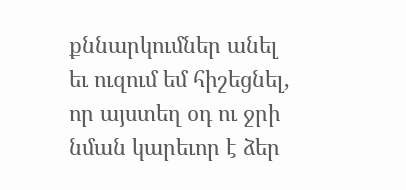քննարկումներ անել եւ ուզում եմ հիշեցնել, որ այստեղ օդ ու ջրի նման կարեւոր է ձեր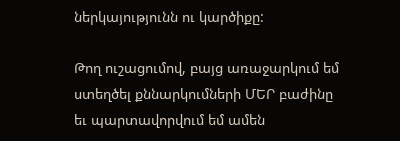ներկայությունն ու կարծիքը:

Թող ուշացումով, բայց առաջարկում եմ ստեղծել քննարկումների ՄԵՐ բաժինը եւ պարտավորվում եմ ամեն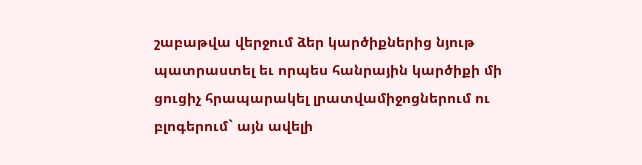շաբաթվա վերջում ձեր կարծիքներից նյութ պատրաստել եւ որպես հանրային կարծիքի մի ցուցիչ հրապարակել լրատվամիջոցներում ու բլոգերում` այն ավելի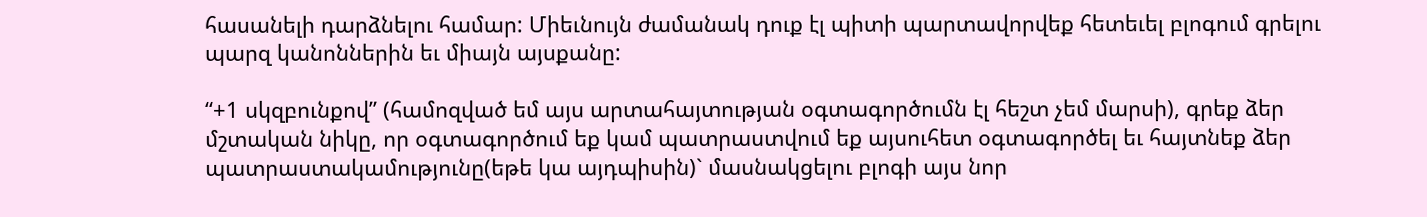հասանելի դարձնելու համար: Միեւնույն ժամանակ դուք էլ պիտի պարտավորվեք հետեւել բլոգում գրելու պարզ կանոններին եւ միայն այսքանը:

“+1 սկզբունքով” (համոզված եմ այս արտահայտության օգտագործումն էլ հեշտ չեմ մարսի), գրեք ձեր մշտական նիկը, որ օգտագործում եք կամ պատրաստվում եք այսուհետ օգտագործել եւ հայտնեք ձեր պատրաստակամությունը(եթե կա այդպիսին)` մասնակցելու բլոգի այս նոր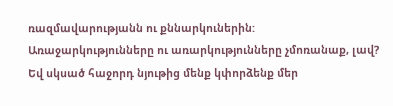ռազմավարությանն ու քննարկուներին: Առաջարկությունները ու առարկությունները չմոռանաք, լավ? Եվ սկսած հաջորդ նյութից մենք կփորձենք մեր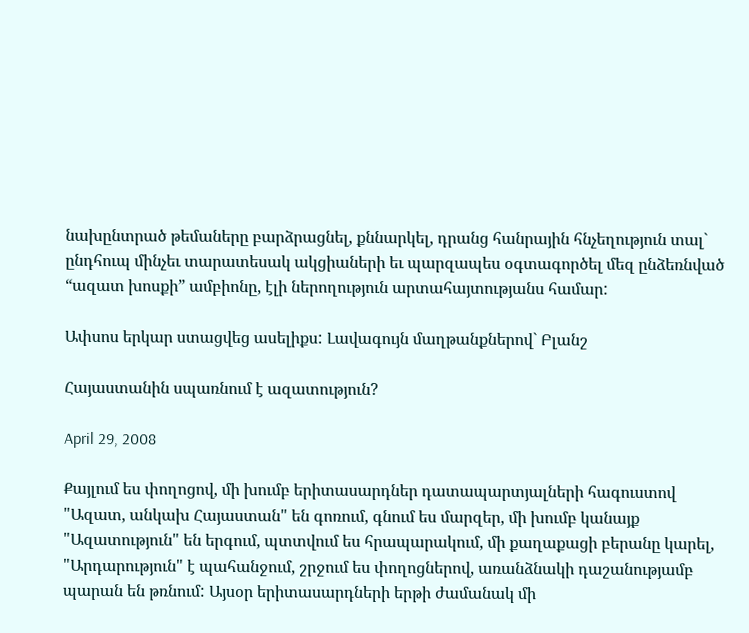նախընտրած թեմաները բարձրացնել, քննարկել, դրանց հանրային հնչեղություն տալ` ընդհուպ մինչեւ տարատեսակ ակցիաների եւ պարզապես օգտագործել մեզ ընձեռնված “ազատ խոսքի” ամբիոնը, էլի ներողություն արտահայտությանս համար:

Ափսոս երկար ստացվեց ասելիքս: Լավագույն մաղթանքներով` Բլանշ

Հայաստանին սպառնում է ազատություն?

April 29, 2008

Քայլում ես փողոցով, մի խումբ երիտասարդներ դատապարտյալների հագուստով "Ազատ, անկախ Հայաստան" են գոռում, գնում ես մարզեր, մի խումբ կանայք "Ազատություն" են երգում, պտտվում ես հրապարակում, մի քաղաքացի բերանը կարել, "Արդարություն" է պահանջում, շրջում ես փողոցներով, առանձնակի դաշանությամբ պարան են թռնում: Այսօր երիտասարդների երթի ժամանակ մի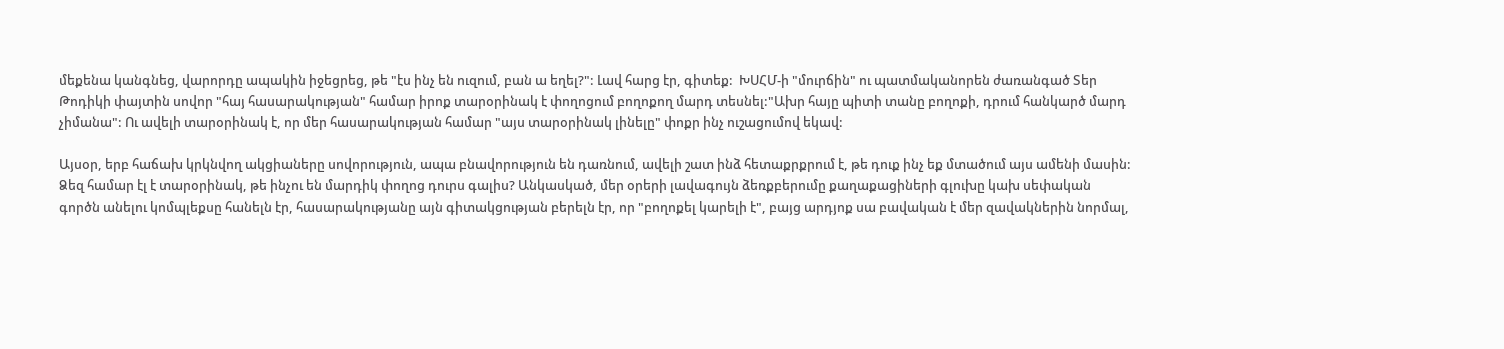մեքենա կանգնեց, վարորդը ապակին իջեցրեց, թե "էս ինչ են ուզում, բան ա եղել?": Լավ հարց էր, գիտեք:  ԽՍՀՄ-ի "մուրճին" ու պատմականորեն ժառանգած Տեր Թոդիկի փայտին սովոր "հայ հասարակության" համար իրոք տարօրինակ է փողոցում բողոքող մարդ տեսնել:"Ախր հայը պիտի տանը բողոքի, դրում հանկարծ մարդ չիմանա": Ու ավելի տարօրինակ է, որ մեր հասարակության համար "այս տարօրինակ լինելը" փոքր ինչ ուշացումով եկավ:

Այսօր, երբ հաճախ կրկնվող ակցիաները սովորություն, ապա բնավորություն են դառնում, ավելի շատ ինձ հետաքրքրում է, թե դուք ինչ եք մտածում այս ամենի մասին: Ձեզ համար էլ է տարօրինակ, թե ինչու են մարդիկ փողոց դուրս գալիս? Անկասկած, մեր օրերի լավագույն ձեռքբերումը քաղաքացիների գլուխը կախ սեփական գործն անելու կոմպլեքսը հանելն էր, հասարակությանը այն գիտակցության բերելն էր, որ "բողոքել կարելի է", բայց արդյոք սա բավական է մեր զավակներին նորմալ,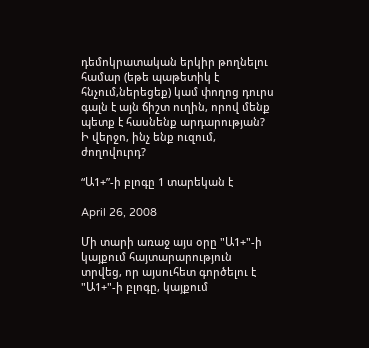դեմոկրատական երկիր թողնելու համար (եթե պաթետիկ է հնչում,ներեցեք) կամ փողոց դուրս գալն է այն ճիշտ ուղին, որով մենք պետք է հասնենք արդարության? Ի վերջո, ինչ ենք ուզում, ժողովուրդ?

“Ա1+”-ի բլոգը 1 տարեկան է

April 26, 2008

Մի տարի առաջ այս օրը "Ա1+"-ի կայքում հայտարարություն տրվեց, որ այսուհետ գործելու է "Ա1+"-ի բլոգը, կայքում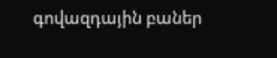գովազդային բաներ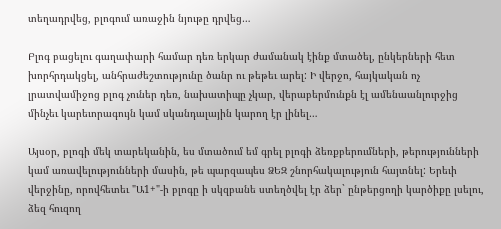տեղադրվեց, բլոգում առաջին նյութը դրվեց…

Բլոգ բացելու գաղափարի համար դեռ երկար ժամանակ էինք մտածել, ընկերների հետ խորհրդակցել, անհրաժեշտությունը ծանր ու թեթեւ արել: Ի վերջո, հայկական ոչ լրատվամիջոց բլոգ չուներ դեռ, նախատիպը չկար, վերաբերմունքն էլ ամենաանլուրջից մինչեւ կարեւորագույն կամ սկանդալային կարող էր լինել…

Այսօր, բլոգի մեկ տարեկանին, ես մտածում եմ գրել բլոգի ձեռքբերումների, թերությունների կամ առավելությունների մասին, թե պարզապես ՁԵԶ շնորհակալություն հայտնել: Երեւի վերջինը, որովհետեւ "Ա1+"-ի բլոգը ի սկզբանե ստեղծվել էր ձեր` ընթերցողի կարծիքը լսելու, ձեզ հուզող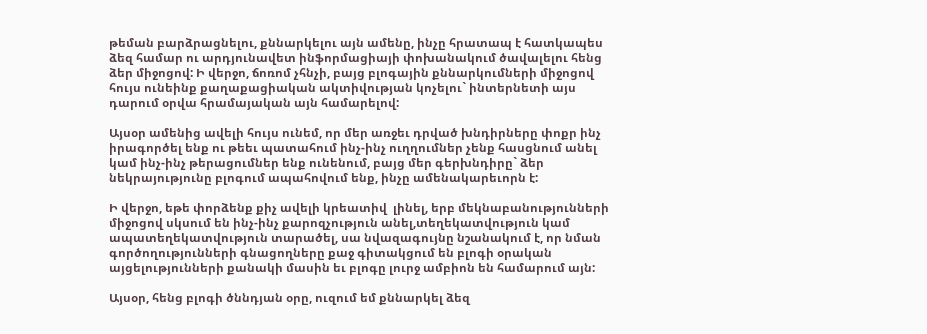թեման բարձրացնելու, քննարկելու այն ամենը, ինչը հրատապ է հատկապես ձեզ համար ու արդյունավետ ինֆորմացիայի փոխանակում ծավալելու հենց ձեր միջոցով: Ի վերջո, ճոռոմ չհնչի, բայց բլոգային քննարկումների միջոցով հույս ունեինք քաղաքացիական ակտիվության կոչելու` ինտերնետի այս դարում օրվա հրամայական այն համարելով:

Այսօր ամենից ավելի հույս ունեմ, որ մեր առջեւ դրված խնդիրները փոքր ինչ իրագործել ենք ու թեեւ պատահում ինչ-ինչ ուղղումներ չենք հասցնում անել կամ ինչ-ինչ թերացումներ ենք ունենում, բայց մեր գերխնդիրը` ձեր նեկրայությունը բլոգում ապահովում ենք, ինչը ամենակարեւորն է:

Ի վերջո, եթե փորձենք քիչ ավելի կրեատիվ  լինել, երբ մեկնաբանությունների միջոցով սկսում են ինչ-ինչ քարոզչություն անել,տեղեկատվություն կամ ապատեղեկատվություն տարածել, սա նվազագույնը նշանակում է, որ նման գործողությունների գնացողները քաջ գիտակցում են բլոգի օրական այցելությունների քանակի մասին եւ բլոգը լուրջ ամբիոն են համարում այն:

Այսօր, հենց բլոգի ծննդյան օրը, ուզում եմ քննարկել ձեզ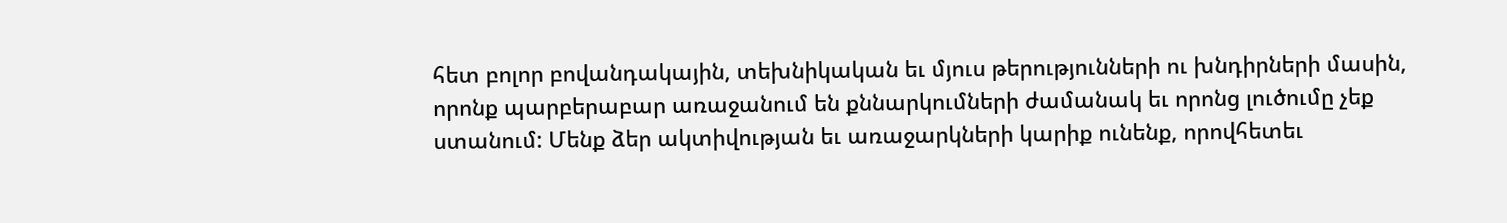հետ բոլոր բովանդակային, տեխնիկական եւ մյուս թերությունների ու խնդիրների մասին, որոնք պարբերաբար առաջանում են քննարկումների ժամանակ եւ որոնց լուծումը չեք ստանում: Մենք ձեր ակտիվության եւ առաջարկների կարիք ունենք, որովհետեւ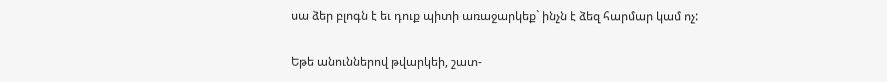սա ձեր բլոգն է եւ դուք պիտի առաջարկեք` ինչն է ձեզ հարմար կամ ոչ:

Եթե անուններով թվարկեի, շատ-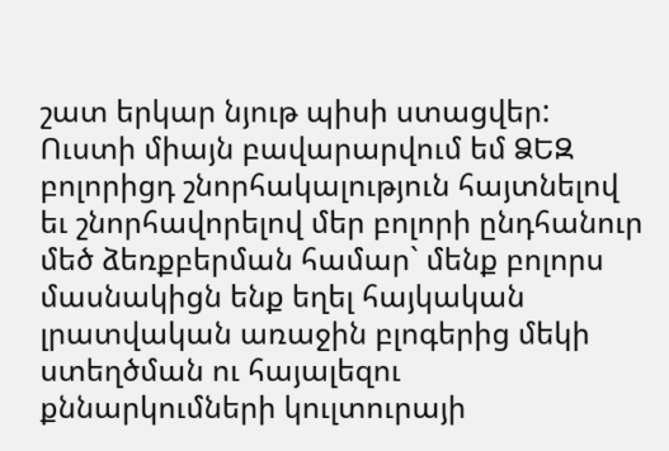շատ երկար նյութ պիսի ստացվեր: Ուստի միայն բավարարվում եմ ՁԵԶ բոլորիցդ շնորհակալություն հայտնելով եւ շնորհավորելով մեր բոլորի ընդհանուր մեծ ձեռքբերման համար` մենք բոլորս մասնակիցն ենք եղել հայկական լրատվական առաջին բլոգերից մեկի ստեղծման ու հայալեզու քննարկումների կուլտուրայի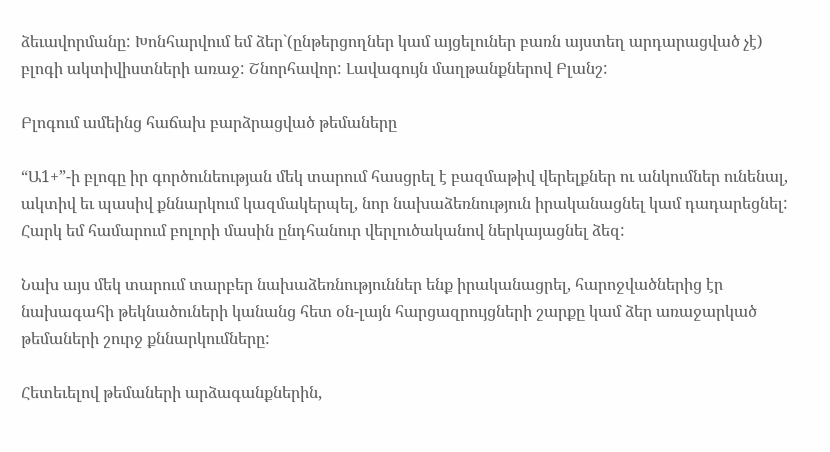ձեւավորմանը: Խոնհարվում եմ ձեր`(ընթերցողներ կամ այցելուներ բառն այստեղ արդարացված չէ) բլոգի ակտիվիստների առաջ: Շնորհավոր: Լավագույն մաղթանքներով Բլանշ:

Բլոգում ամեինց հաճախ բարձրացված թեմաները

“Ա1+”-ի բլոգը իր գործունեության մեկ տարում հասցրել է բազմաթիվ վերելքներ ու անկումներ ունենալ, ակտիվ եւ պասիվ քննարկում կազմակերպել, նոր նախաձեռնություն իրականացնել կամ դադարեցնել: Հարկ եմ համարում բոլորի մասին ընդհանուր վերլուծականով ներկայացնել ձեզ:

Նախ այս մեկ տարում տարբեր նախաձեռնություններ ենք իրականացրել, հարոջվածներից էր նախագահի թեկնածուների կանանց հետ օն-լայն հարցազրույցների շարքը կամ ձեր առաջարկած թեմաների շուրջ քննարկումները:

Հետեւելով թեմաների արձագանքներին,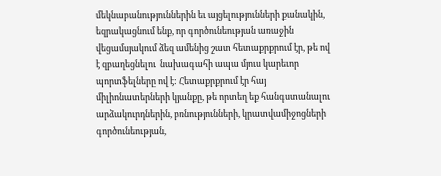մեկնաբանություններին եւ այցելությունների քանակին, եզրակացնում ենք, որ գործունեության առաջին վեցամսյակում ձեզ ամենից շատ հետաքրքրում էր, թե ով է զբաղեցնելու  նախագահի ապա մյուս կարեւոր պորտֆելները ով է: Հետաքրքրում էր հայ միլիոնատերների կյանքը, թե որտեղ եք հանգստանալու արձակուրդներին, բռնությունների, կրատվամիջոցների գործունեության,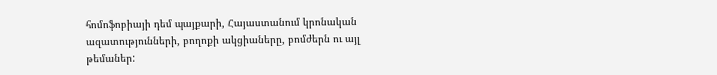հոմոֆոբիայի դեմ պայքարի, Հայաստանում կրոնական ազատությունների, բողոքի ակցիաները, բոմժերն ու այլ թեմաներ: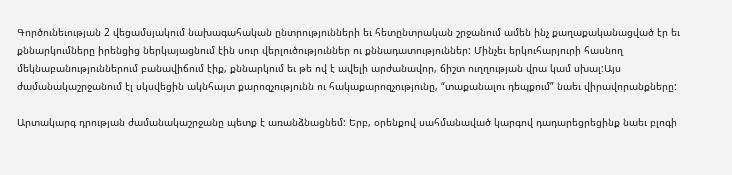Գործունեւության 2 վեցամսյակում նախագահական ընտրությունների եւ հետընտրական շրջանում ամեն ինչ քաղաքականացված էր եւ քննարկումները իրենցից ներկայացնում էին սուր վերլուծություններ ու քննադատություններ: Մինչեւ երկուհարյուրի հասնող մեկնաբանություններում բանավիճում էիք, քննարկում եւ թե ով է ավելի արժանավոր, ճիշտ ուղղության վրա կամ սխալ:Այս ժամանակաշրջանում էլ սկսվեցին ակնհայտ քարոզչությունն ու հակաքարոզչությունը, “տաքանալու դեպքում” նաեւ վիրավորանքները:

Արտակարգ դրության ժամանակաշրջանը պետք է առանձնացնեմ: Երբ, օրենքով սահմանաված կարգով դադարեցրեցինք նաեւ բլոգի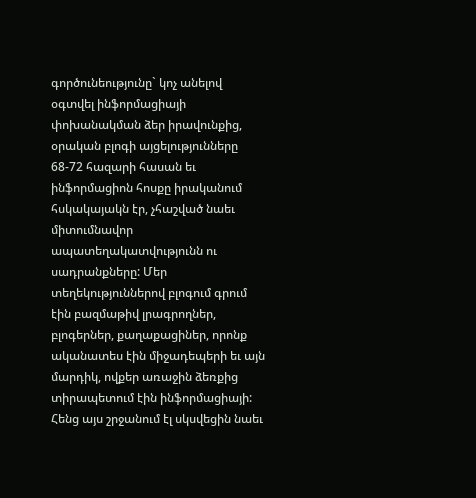գործունեությունը` կոչ անելով օգտվել ինֆորմացիայի փոխանակման ձեր իրավունքից, օրական բլոգի այցելությունները 68-72 հազարի հասան եւ ինֆորմացիոն հոսքը իրականում հսկակայակն էր, չհաշված նաեւ միտումնավոր ապատեղակատվությունն ու սադրանքները: Մեր տեղեկություններով բլոգում գրում էին բազմաթիվ լրագրողներ, բլոգերներ, քաղաքացիներ, որոնք ականատես էին միջադեպերի եւ այն մարդիկ, ովքեր առաջին ձեռքից տիրապետում էին ինֆորմացիայի:  Հենց այս շրջանում էլ սկսվեցին նաեւ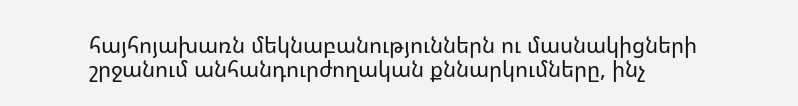հայհոյախառն մեկնաբանություններն ու մասնակիցների շրջանում անհանդուրժողական քննարկումները, ինչ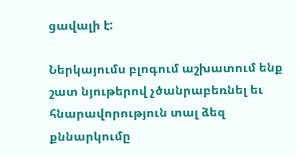ցավալի է:

Ներկայումս բլոգում աշխատում ենք շատ նյութերով չծանրաբեռնել եւ հնարավորություն տալ ձեզ քննարկումը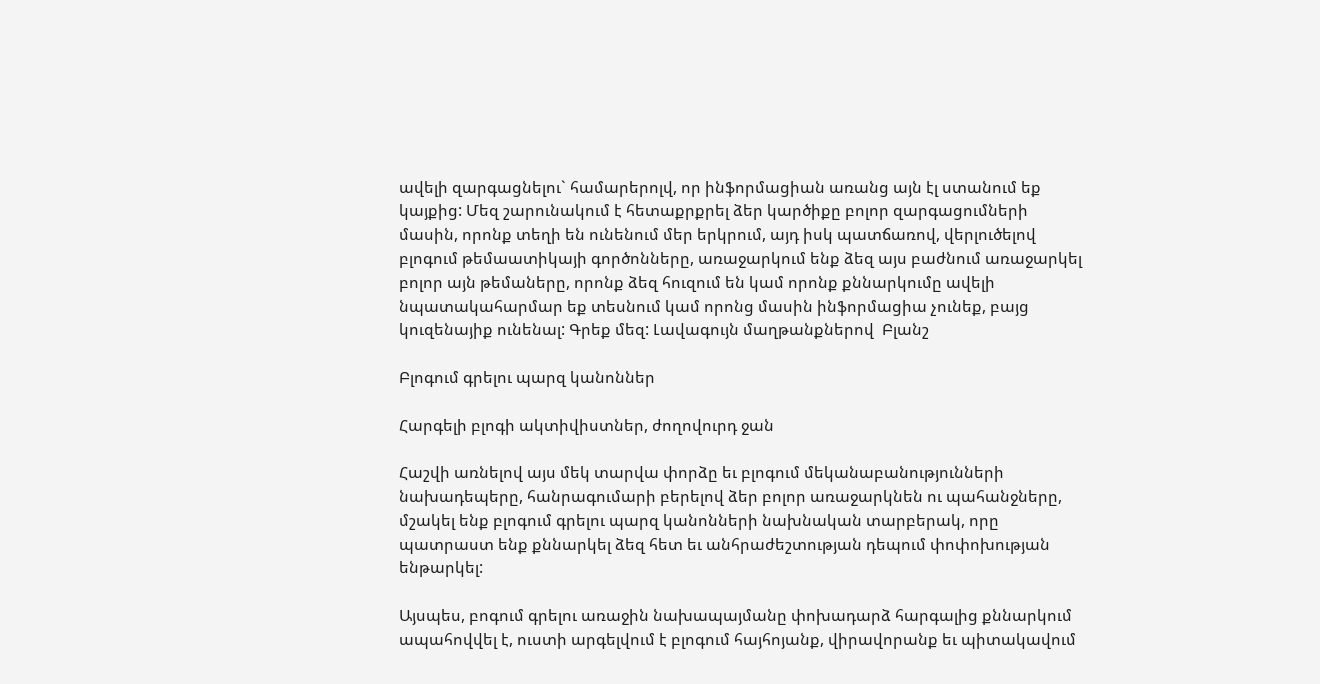ավելի զարգացնելու` համարերոլվ, որ ինֆորմացիան առանց այն էլ ստանում եք կայքից: Մեզ շարունակում է հետաքրքրել ձեր կարծիքը բոլոր զարգացումների մասին, որոնք տեղի են ունենում մեր երկրում, այդ իսկ պատճառով, վերլուծելով բլոգում թեմաատիկայի գործոնները, առաջարկում ենք ձեզ այս բաժնում առաջարկել բոլոր այն թեմաները, որոնք ձեզ հուզում են կամ որոնք քննարկումը ավելի նպատակահարմար եք տեսնում կամ որոնց մասին ինֆորմացիա չունեք, բայց կուզենայիք ունենալ: Գրեք մեզ: Լավագույն մաղթանքներով  Բլանշ

Բլոգում գրելու պարզ կանոններ

Հարգելի բլոգի ակտիվիստներ, ժողովուրդ ջան

Հաշվի առնելով այս մեկ տարվա փորձը եւ բլոգում մեկանաբանությունների նախադեպերը, հանրագումարի բերելով ձեր բոլոր առաջարկնեն ու պահանջները, մշակել ենք բլոգում գրելու պարզ կանոնների նախնական տարբերակ, որը պատրաստ ենք քննարկել ձեզ հետ եւ անհրաժեշտության դեպում փոփոխության ենթարկել:

Այսպես, բոգում գրելու առաջին նախապայմանը փոխադարձ հարգալից քննարկում ապահովվել է, ուստի արգելվում է բլոգում հայհոյանք, վիրավորանք եւ պիտակավում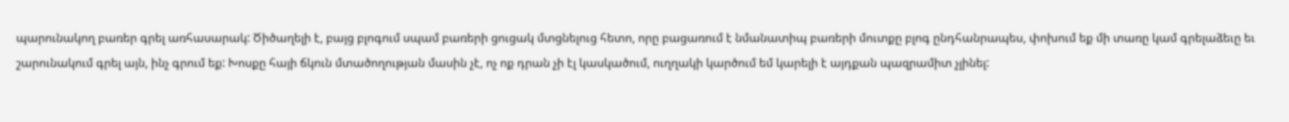պարունակող բառեր գրել առհասարակ: Ծիծաղելի է, բայց բլոգում սպամ բառերի ցուցակ մտցնելուց հետո, որը բացառում է նմանատիպ բառերի մուտքը բլոգ ընդհանրապես, փոխում եք մի տառը կամ գրելաձեւը եւ շարունակում գրել այն, ինչ գրում եք: Խոսքը հայի ճկուն մտածողության մասին չէ, ոչ ոք դրան չի էլ կասկածում, ուղղակի կարծում եմ կարելի է այդքան պազրամիտ չլինել: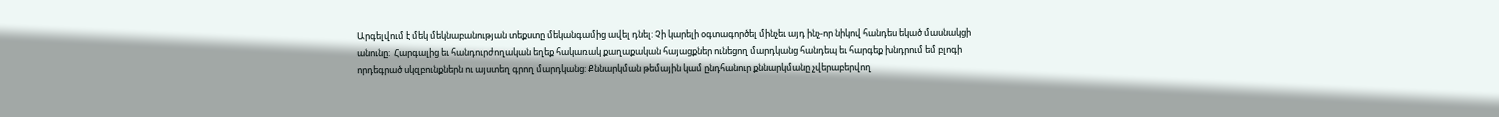Արգելվում է մեկ մեկնաբանության տեքստը մեկանգամից ավել դնել: Չի կարելի օգտագործել մինչեւ այդ ինչ-որ նիկով հանդես եկած մասնակցի անունը:  Հարգալից եւ հանդուրժողական եղեք հակառակ քաղաքական հայացքներ ունեցող մարդկանց հանդեպ եւ հարգեք խնդրում եմ բլոգի որդեգրած սկզբունքներն ու այստեղ գրող մարդկանց: Քննարկման թեմային կամ ընդհանուր քննարկմանը չվերաբերվող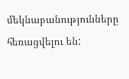մեկնաբանությունները հեռացվելու են: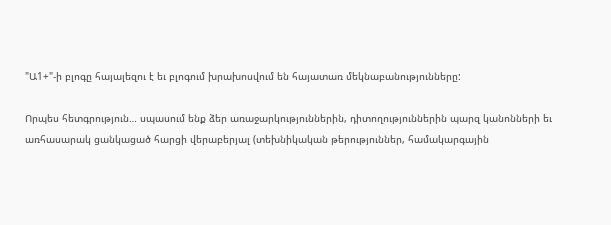"Ա1+"-ի բլոգը հայալեզու է եւ բլոգում խրախոսվում են հայատառ մեկնաբանությունները:

Որպես հետգրություն… սպասում ենք ձեր առաջարկություններին, դիտողություններին պարզ կանոնների եւ առհասարակ ցանկացած հարցի վերաբերյալ (տեխնիկական թերություններ, համակարգային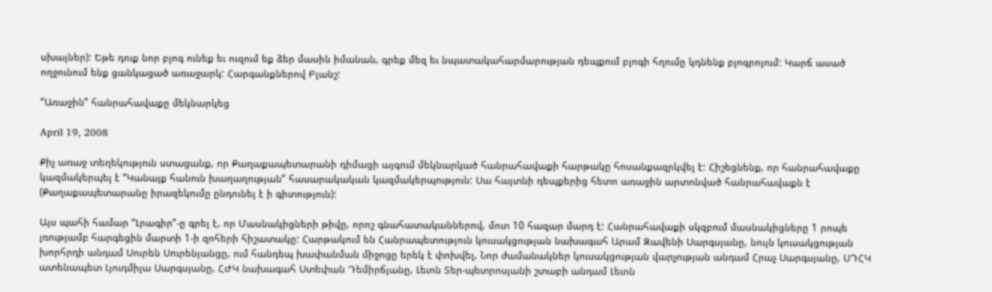սխալներ): Եթե դուք նոր բլոգ ունեք եւ ուզում եք ձեր մասին իմանան, գրեք մեզ եւ նպատակահարմարության դեպքում բլոգի հղումը կդնենք բլոգրոլում: Կարճ ասած ողջունում ենք ցանկացած առաջարկ: Հարգանքներով Բլանշ:

“Առաջին” հանրահավաքը մեկնարկեց

April 19, 2008

Քիչ առաջ տեղեկություն ստացանք, որ Քաղաքապետարանի դիմացի այգում մեկնարկած հանրահավաքի հարթակը հոսանքազրկվել է: Հիշեցնենք, որ հանրահավաքը կազմակերպել է “Կանայք հանուն խաղաղության” հասարակական կազմակերպություն: Սա հայտնի դեպքերից հետո առաջին արտոնված հանրահավաքն է (Քաղաքապետարանը իրազեկումը ընդունել է ի գիտություն):

Այս պահի համար “Լրագիր”-ը գրել է, որ Մասնակիցների թիվը, որոշ գնահատականներով, մոտ 10 հազար մարդ է: Հանրահավաքի սկզբում մասնակիցները 1 րոպե լռությամբ հարգեցին մարտի 1-ի զոհերի հիշատակը: Հարթակում են Հանրապետություն կուսակցության նախագահ Արամ Զավենի Սարգսյանը, նույն կուսակցության խորհրդի անդամ Սուրեն Սուրենյանցը, ում հանդեպ խափանման միջոցը երեկ է փոխվել, Նոր ժամանակներ կուսակցության վարչության անդամ Հրաչ Սարգսյանը, ՍԴՀԿ ատենապետ Լյուդմիլա Սարգսյանը, ՀԺԿ նախագահ Ստեփան Դեմիրճյանը, Լեւոն Տեր-պետրոսյանի շտաբի անդամ Լեւոն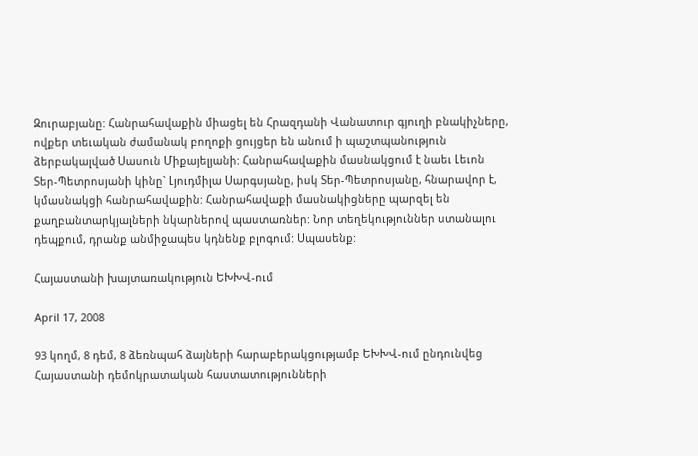Զուրաբյանը: Հանրահավաքին միացել են Հրազդանի Վանատուր գյուղի բնակիչները, ովքեր տեւական ժամանակ բողոքի ցույցեր են անում ի պաշտպանություն ձերբակալված Սասուն Միքայելյանի: Հանրահավաքին մասնակցում է նաեւ Լեւոն Տեր-Պետրոսյանի կինը` Լյուդմիլա Սարգսյանը, իսկ Տեր-Պետրոսյանը, հնարավոր է, կմասնակցի հանրահավաքին: Հանրահավաքի մասնակիցները պարզել են քաղբանտարկյալների նկարներով պաստառներ: Նոր տեղեկություններ ստանալու դեպքում, դրանք անմիջապես կդնենք բլոգում: Սպասենք:

Հայաստանի խայտառակություն ԵԽԽՎ-ում

April 17, 2008

93 կողմ, 8 դեմ, 8 ձեռնպահ ձայների հարաբերակցությամբ ԵԽԽՎ-ում ընդունվեց Հայաստանի դեմոկրատական հաստատությունների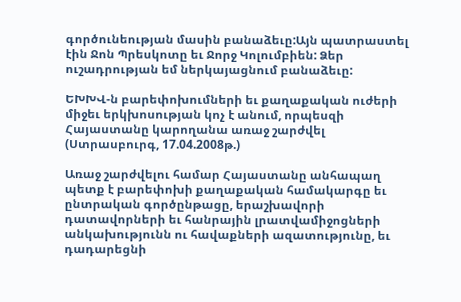գործունեության մասին բանաձեւը:Այն պատրաստել էին Ջոն Պրեսկոտը եւ Ջորջ Կոլումբիեն: Ձեր ուշադրության եմ ներկայացնում բանաձեւը:

ԵԽԽՎ-ն բարեփոխումների եւ քաղաքական ուժերի միջեւ երկխոսության կոչ է անում, որպեսզի Հայաստանը կարողանա առաջ շարժվել (Ստրասբուրգ, 17.04.2008թ.)

Առաջ շարժվելու համար Հայաստանը անհապաղ պետք է բարեփոխի քաղաքական համակարգը եւ ընտրական գործընթացը, երաշխավորի դատավորների եւ հանրային լրատվամիջոցների անկախությունն ու հավաքների ազատությունը, եւ դադարեցնի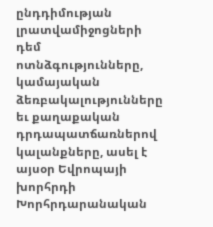ընդդիմության լրատվամիջոցների դեմ ոտնձգությունները, կամայական ձեռբակալությունները եւ քաղաքական դրդապատճառներով կալանքները, ասել է այսօր Եվրոպայի խորհրդի Խորհրդարանական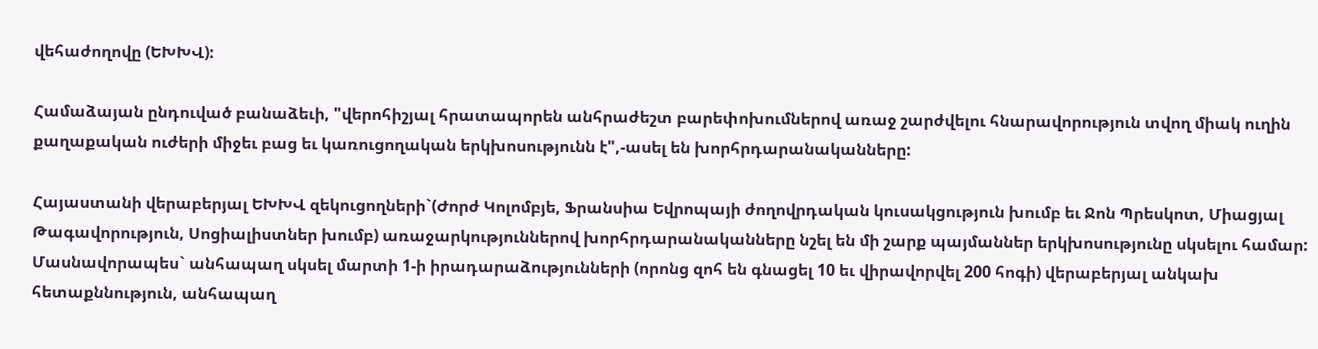վեհաժողովը (ԵԽԽՎ):

Համաձայան ընդուված բանաձեւի, "վերոհիշյալ հրատապորեն անհրաժեշտ բարեփոխումներով առաջ շարժվելու հնարավորություն տվող միակ ուղին քաղաքական ուժերի միջեւ բաց եւ կառուցողական երկխոսությունն է",-ասել են խորհրդարանականները:

Հայաստանի վերաբերյալ ԵԽԽՎ զեկուցողների`(Ժորժ Կոլոմբյե, Ֆրանսիա Եվրոպայի ժողովրդական կուսակցություն խումբ եւ Ջոն Պրեսկոտ, Միացյալ Թագավորություն, Սոցիալիստներ խումբ) առաջարկություններով խորհրդարանականները նշել են մի շարք պայմաններ երկխոսությունը սկսելու համար: Մասնավորապես` անհապաղ սկսել մարտի 1-ի իրադարաձությունների (որոնց զոհ են գնացել 10 եւ վիրավորվել 200 հոգի) վերաբերյալ անկախ հետաքննություն, անհապաղ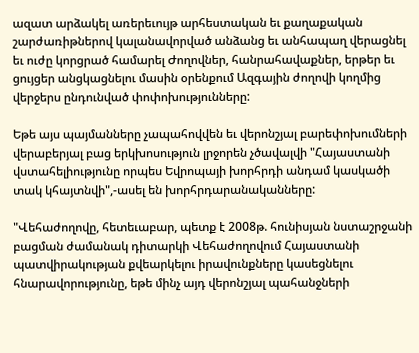ազատ արձակել առերեւույթ արհեստական եւ քաղաքական շարժառիթներով կալանավորված անձանց եւ անհապաղ վերացնել եւ ուժը կորցրած համարել Ժողովներ, հանրահավաքներ, երթեր եւ ցույցեր անցկացնելու մասին օրենքում Ազգային ժողովի կողմից վերջերս ընդունված փոփոխությունները:

Եթե այս պայմանները չապահովվեն եւ վերոնշյալ բարեփոխումների վերաբերյալ բաց երկխոսություն լրջորեն չծավալվի "Հայաստանի վստահելիությունը որպես Եվրոպայի խորհրդի անդամ կասկածի տակ կհայտնվի",-ասել են խորհրդարանականները:

"Վեհաժողովը, հետեւաբար, պետք է 2008թ. հունիսյան նստաշրջանի բացման ժամանակ դիտարկի Վեհաժողովում Հայաստանի պատվիրակության քվեարկելու իրավունքները կասեցնելու հնարավորությունը, եթե մինչ այդ վերոնշյալ պահանջների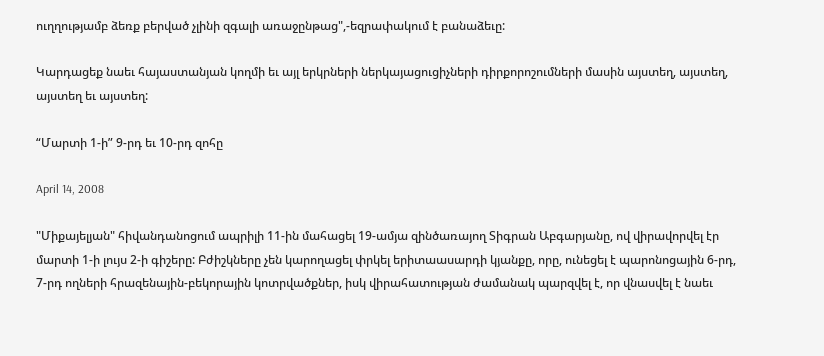ուղղությամբ ձեռք բերված չլինի զգալի առաջընթաց",-եզրափակում է բանաձեւը:

Կարդացեք նաեւ հայաստանյան կողմի եւ այլ երկրների ներկայացուցիչների դիրքորոշումների մասին այստեղ, այստեղ, այստեղ եւ այստեղ:

“Մարտի 1-ի” 9-րդ եւ 10-րդ զոհը

April 14, 2008

"Միքայելյան" հիվանդանոցում ապրիլի 11-ին մահացել 19-ամյա զինծառայող Տիգրան Աբգարյանը, ով վիրավորվել էր մարտի 1-ի լույս 2-ի գիշերը: Բժիշկները չեն կարողացել փրկել երիտաասարդի կյանքը, որը, ունեցել է պարոնոցային 6-րդ, 7-րդ ողների հրազենային-բեկորային կոտրվածքներ, իսկ վիրահատության ժամանակ պարզվել է, որ վնասվել է նաեւ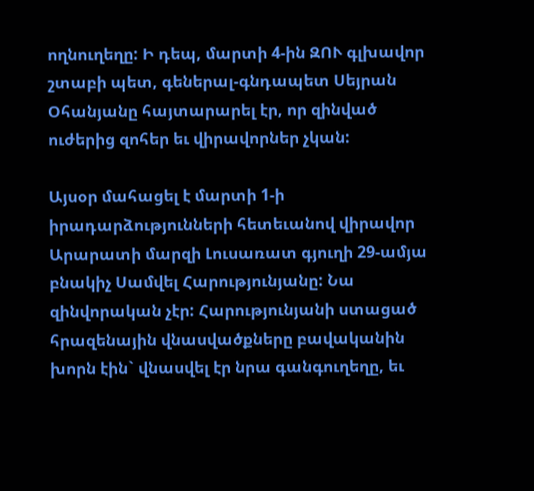ողնուղեղը: Ի դեպ, մարտի 4-ին ԶՈՒ գլխավոր շտաբի պետ, գեներալ-գնդապետ Սեյրան Օհանյանը հայտարարել էր, որ զինված ուժերից զոհեր եւ վիրավորներ չկան:

Այսօր մահացել է մարտի 1-ի իրադարձությունների հետեւանով վիրավոր Արարատի մարզի Լուսառատ գյուղի 29-ամյա բնակիչ Սամվել Հարությունյանը: Նա զինվորական չէր: Հարությունյանի ստացած հրազենային վնասվածքները բավականին խորն էին` վնասվել էր նրա գանգուղեղը, եւ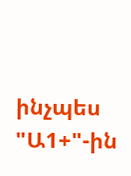ինչպես "Ա1+"-ին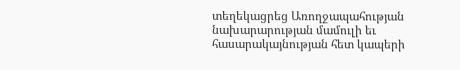տեղեկացրեց Առողջապահության նախարարության մամուլի եւ հասարակայնության հետ կապերի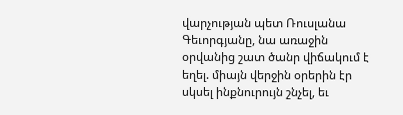վարչության պետ Ռուսլանա Գեւորգյանը, նա առաջին օրվանից շատ ծանր վիճակում է եղել. միայն վերջին օրերին էր սկսել ինքնուրույն շնչել, եւ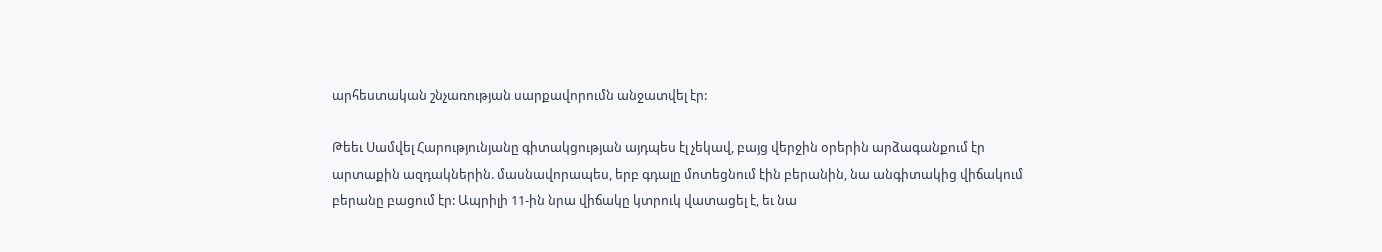արհեստական շնչառության սարքավորումն անջատվել էր:

Թեեւ Սամվել Հարությունյանը գիտակցության այդպես էլ չեկավ, բայց վերջին օրերին արձագանքում էր արտաքին ազդակներին. մասնավորապես, երբ գդալը մոտեցնում էին բերանին, նա անգիտակից վիճակում բերանը բացում էր: Ապրիլի 11-ին նրա վիճակը կտրուկ վատացել է, եւ նա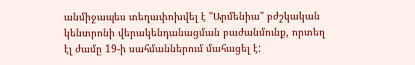անմիջապես տեղափոխվել է "Արմենիա" բժշկական կենտրոնի վերակենդանացման բաժանմունք, որտեղ էլ ժամը 19-ի սահմաններում մահացել է: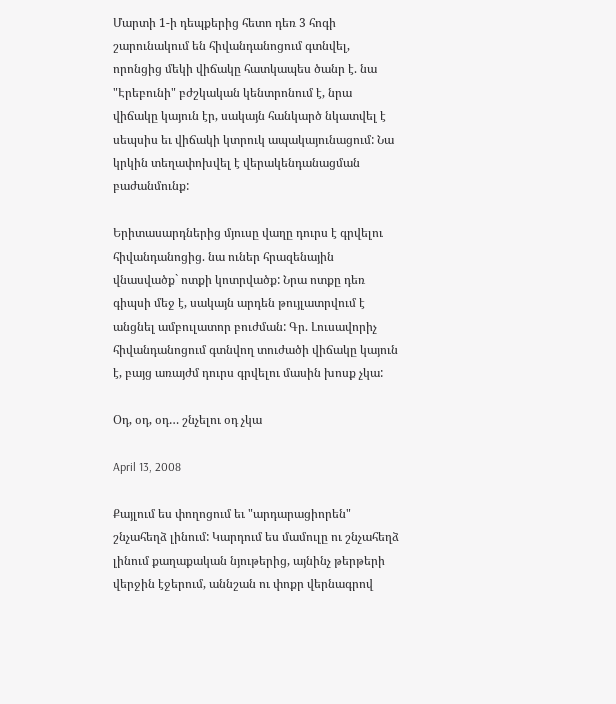Մարտի 1-ի դեպքերից հետո դեռ 3 հոգի շարունակում են հիվանդանոցում գտնվել, որոնցից մեկի վիճակը հատկապես ծանր է. նա "Էրեբունի" բժշկական կենտրոնում է, նրա վիճակը կայուն էր, սակայն հանկարծ նկատվել է սեպսիս եւ վիճակի կտրուկ ապակայունացում: Նա կրկին տեղափոխվել է վերակենդանացման բաժանմունք:

Երիտասարդներից մյուսը վաղը դուրս է գրվելու հիվանդանոցից. նա ուներ հրազենային վնասվածք` ոտքի կոտրվածք: Նրա ոտքը դեռ գիպսի մեջ է, սակայն արդեն թույլատրվում է անցնել ամբուլատոր բուժման: Գր. Լուսավորիչ հիվանդանոցում գտնվող տուժածի վիճակը կայուն է, բայց առայժմ դուրս գրվելու մասին խոսք չկա:

Օդ, օդ, օդ… շնչելու օդ չկա

April 13, 2008

Քայլում ես փողոցում եւ "արդարացիորեն" շնչահեղձ լինում: Կարդում ես մամուլը ու շնչահեղձ լինում քաղաքական նյութերից, այնինչ թերթերի վերջին էջերում, աննշան ու փոքր վերնագրով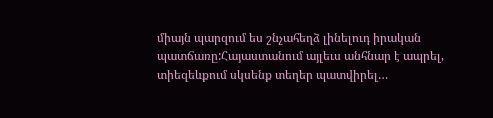միայն պարզում ես շնչահեղձ լինելուդ իրական պատճառը:Հայաստանում այլեւս անհնար է ապրել, տիեզեևքում սկսենք տեղեր պատվիրել…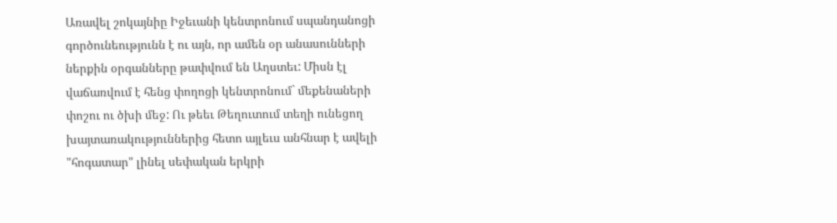Առավել շոկայնիը Իջեւանի կենտրոնում սպանդանոցի գործունեությունն է ու այն, որ ամեն օր անասունների ներքին օրգանները թափվում են Աղստեւ: Միսն էլ վաճառվում է հենց փողոցի կենտրոնում` մեքենաների փոշու ու ծխի մեջ: Ու թեեւ Թեղուտում տեղի ունեցող խայտառակություններից հետո այլեւս անհնար է ավելի "հոգատար" լինել սեփական երկրի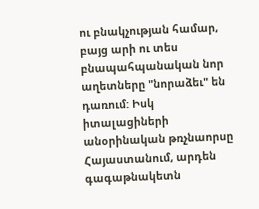ու բնակչության համար, բայց արի ու տես բնապահպանական նոր աղետները "նորաձեւ" են դառում: Իսկ իտալացիների անօրինական թռչնաորսը Հայաստանում, արդեն գագաթնակետն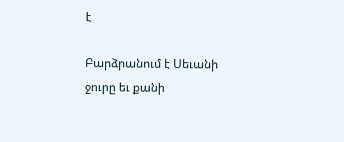է

Բարձրանում է Սեւանի ջուրը եւ քանի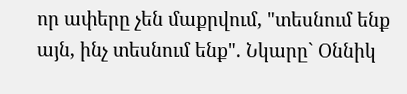որ ափերը չեն մաքրվում, "տեսնում ենք այն, ինչ տեսնում ենք". Նկարը` Օննիկ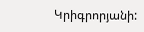Կրիգրորյանի: